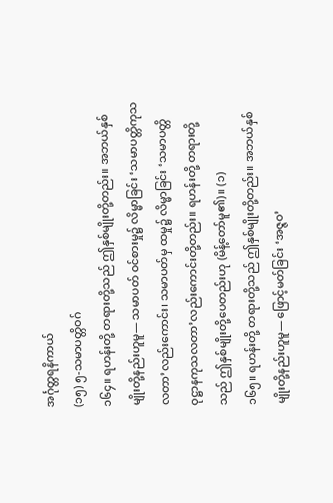အင်္ဂုတ္တရနိကာယ်
(၁၅) ၅-သမာပတ္တိဝဂ်
၁၆၄။ ရဟန်းတို့ တရားတို့သည် ဤနှစ်မျိုးတို့တည်း။ အဘယ်နှစ်မျိုးတို့နည်းဟူမူ— သမာပတ် ဝင်စားမှု၌ လိမ္မာခြင်း ‘သမာပတ္တိကုသလတာ’လည်းကောင်း၊ သမာပတ်မှ ထမှု၌ လိမ္မာခြင်း ‘သမာပတ္တိ ဝုဋ္ဌာနကုသလတာ’လည်းကောင်းတို့တည်း။ ရဟန်းတို့ တရားတို့သည် ဤနှစ်မျိုးတို့ပေတည်းဟု (မိန့်တော်မူ၏)။ (၁)
၁၆၅။ ရဟန်းတို့ တရားတို့သည် ဤနှစ်မျိုးတို့တည်း။ အဘယ်နှစ်မျိုးတို့နည်းဟူမူ— ဖြောင့်မတ်ခြင်း ‘အဇ္ဇဝ’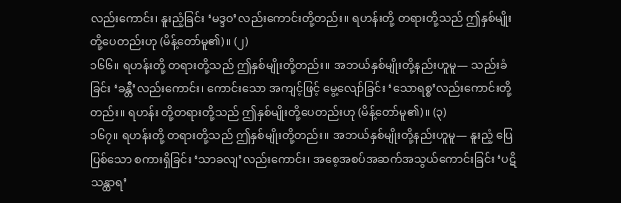လည်းကောင်း၊ နူးညံ့ခြင်း ‘မဒ္ဒဝ’လည်းကောင်းတို့တည်း။ ရဟန်းတို့ တရားတို့သည် ဤနှစ်မျိုးတို့ပေတည်းဟု (မိန့်တော်မူ၏)။ (၂)
၁၆၆။ ရဟန်းတို့ တရားတို့သည် ဤနှစ်မျိုးတို့တည်း။ အဘယ်နှစ်မျိုးတို့နည်းဟူမူ— သည်းခံခြင်း ‘ခန္တီ’လည်းကောင်း၊ ကောင်းသော အကျင့်ဖြင့် မွေ့လျော်ခြင်း ‘သောရစ္စ’လည်းကောင်းတို့တည်း။ ရဟန်း တို့တရားတို့သည် ဤနှစ်မျိုးတို့ပေတည်းဟု (မိန့်တော်မူ၏)။ (၃)
၁၆၇။ ရဟန်းတို့ တရားတို့သည် ဤနှစ်မျိုးတို့တည်း။ အဘယ်နှစ်မျိုးတို့နည်းဟူမူ— နူးညံ့ ပြေပြစ်သော စကားရှိခြင်း ‘သာခလျ’လည်းကောင်း၊ အစေ့အစပ်အဆက်အသွယ်ကောင်းခြင်း ‘ပဋိသန္ထာရ’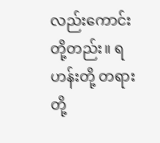လည်းကောင်းတို့တည်း။ ရဟန်းတို့ တရားတို့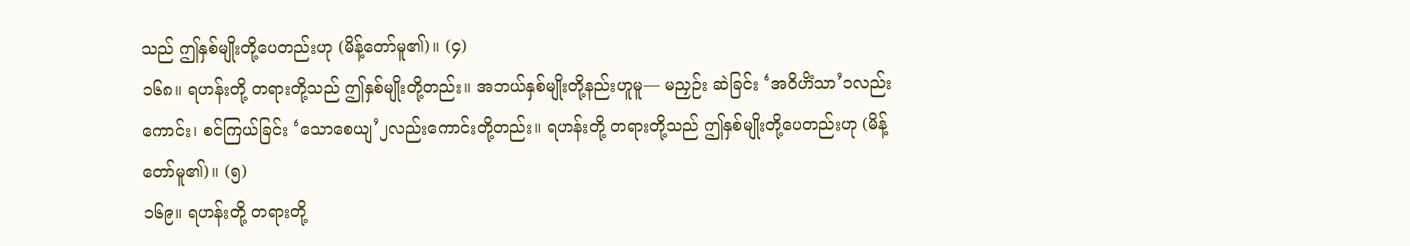သည် ဤနှစ်မျိုးတို့ပေတည်းဟု (မိန့်တော်မူ၏)။ (၄)
၁၆၈။ ရဟန်းတို့ တရားတို့သည် ဤနှစ်မျိုးတို့တည်း။ အဘယ်နှစ်မျိုးတို့နည်းဟူမူ— မညှဉ်း ဆဲခြင်း ‘အဝိဟိံသာ’၁လည်းကောင်း၊ စင်ကြယ်ခြင်း ‘သောစေယျ’၂လည်းကောင်းတို့တည်း။ ရဟန်းတို့ တရားတို့သည် ဤနှစ်မျိုးတို့ပေတည်းဟု (မိန့်တော်မူ၏)။ (၅)
၁၆၉။ ရဟန်းတို့ တရားတို့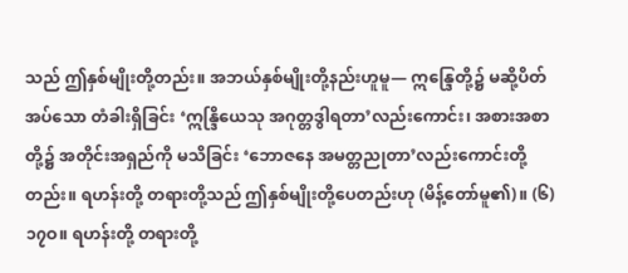သည် ဤနှစ်မျိုးတို့တည်း။ အဘယ်နှစ်မျိုးတို့နည်းဟူမူ— ဣန္ဒြေတို့၌ မဆို့ပိတ်အပ်သော တံခါးရှိခြင်း ‘ဣန္ဒြိယေသု အဂုတ္တဒွါရတာ’လည်းကောင်း၊ အစားအစာတို့၌ အတိုင်းအရှည်ကို မသိခြင်း ‘ဘောဇနေ အမတ္တညုတာ’လည်းကောင်းတို့တည်း။ ရဟန်းတို့ တရားတို့သည် ဤနှစ်မျိုးတို့ပေတည်းဟု (မိန့်တော်မူ၏)။ (၆)
၁၇ဝ။ ရဟန်းတို့ တရားတို့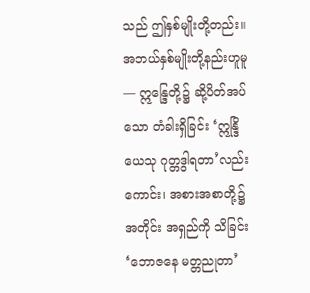သည် ဤနှစ်မျိုးတို့တည်း။ အဘယ်နှစ်မျိုးတို့နည်းဟူမူ— ဣန္ဒြေတို့၌ ဆို့ပိတ်အပ်သော တံခါးရှိခြင်း ‘ဣန္ဒြိယေသု ဂုတ္တဒွါရတာ’လည်းကောင်း၊ အစားအစာတို့၌ အတိုင်း အရှည်ကို သိခြင်း ‘ဘောဇနေ မတ္တညုတာ’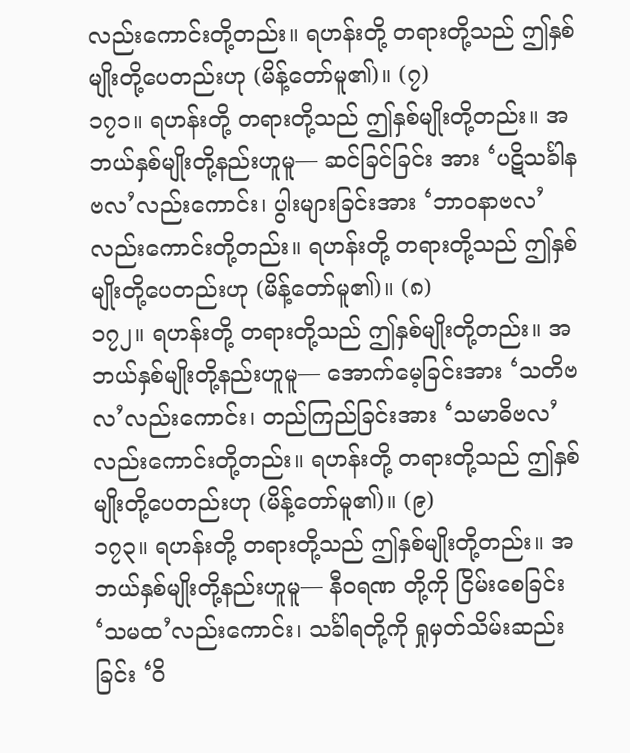လည်းကောင်းတို့တည်း။ ရဟန်းတို့ တရားတို့သည် ဤနှစ်မျိုးတို့ပေတည်းဟု (မိန့်တော်မူ၏)။ (၇)
၁၇၁။ ရဟန်းတို့ တရားတို့သည် ဤနှစ်မျိုးတို့တည်း။ အဘယ်နှစ်မျိုးတို့နည်းဟူမူ— ဆင်ခြင်ခြင်း အား ‘ပဋိသင်္ခါနဗလ’လည်းကောင်း၊ ပွါးများခြင်းအား ‘ဘာဝနာဗလ’လည်းကောင်းတို့တည်း။ ရဟန်းတို့ တရားတို့သည် ဤနှစ်မျိုးတို့ပေတည်းဟု (မိန့်တော်မူ၏)။ (၈)
၁၇၂။ ရဟန်းတို့ တရားတို့သည် ဤနှစ်မျိုးတို့တည်း။ အဘယ်နှစ်မျိုးတို့နည်းဟူမူ— အောက်မေ့ခြင်းအား ‘သတိဗလ’လည်းကောင်း၊ တည်ကြည်ခြင်းအား ‘သမာဓိဗလ’လည်းကောင်းတို့တည်း။ ရဟန်းတို့ တရားတို့သည် ဤနှစ်မျိုးတို့ပေတည်းဟု (မိန့်တော်မူ၏)။ (၉)
၁၇၃။ ရဟန်းတို့ တရားတို့သည် ဤနှစ်မျိုးတို့တည်း။ အဘယ်နှစ်မျိုးတို့နည်းဟူမူ— နီဝရဏ တို့ကို ငြိမ်းစေခြင်း ‘သမထ’လည်းကောင်း၊ သင်္ခါရတို့ကို ရှုမှတ်သိမ်းဆည်းခြင်း ‘ဝိ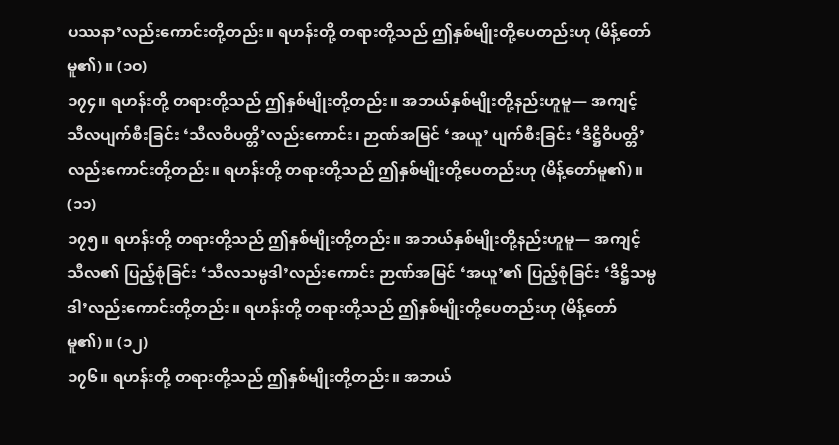ပဿနာ’လည်းကောင်းတို့တည်း။ ရဟန်းတို့ တရားတို့သည် ဤနှစ်မျိုးတို့ပေတည်းဟု (မိန့်တော်မူ၏)။ (၁ဝ)
၁၇၄။ ရဟန်းတို့ တရားတို့သည် ဤနှစ်မျိုးတို့တည်း။ အဘယ်နှစ်မျိုးတို့နည်းဟူမူ— အကျင့် သီလပျက်စီးခြင်း ‘သီလဝိပတ္တိ’လည်းကောင်း၊ ဉာဏ်အမြင် ‘အယူ’ ပျက်စီးခြင်း ‘ဒိဋ္ဌိဝိပတ္တိ’လည်းကောင်းတို့တည်း။ ရဟန်းတို့ တရားတို့သည် ဤနှစ်မျိုးတို့ပေတည်းဟု (မိန့်တော်မူ၏)။ (၁၁)
၁၇၅။ ရဟန်းတို့ တရားတို့သည် ဤနှစ်မျိုးတို့တည်း။ အဘယ်နှစ်မျိုးတို့နည်းဟူမူ— အကျင့် သီလ၏ ပြည့်စုံခြင်း ‘သီလသမ္ပဒါ’လည်းကောင်း ဉာဏ်အမြင် ‘အယူ’၏ ပြည့်စုံခြင်း ‘ဒိဋ္ဌိသမ္ပဒါ’လည်းကောင်းတို့တည်း။ ရဟန်းတို့ တရားတို့သည် ဤနှစ်မျိုးတို့ပေတည်းဟု (မိန့်တော်မူ၏)။ (၁၂)
၁၇၆။ ရဟန်းတို့ တရားတို့သည် ဤနှစ်မျိုးတို့တည်း။ အဘယ်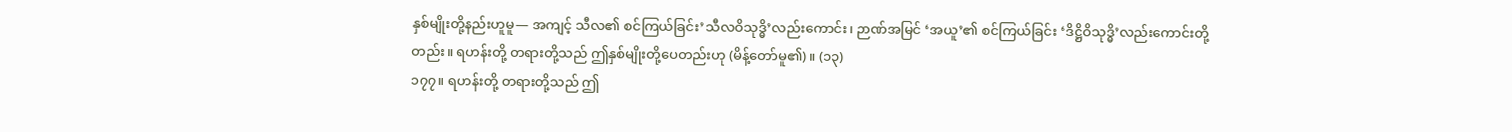နှစ်မျိုးတို့နည်းဟူမူ— အကျင့် သီလ၏ စင်ကြယ်ခြင်း’သီလဝိသုဒ္ဓိ’လည်းကောင်း၊ ဉာဏ်အမြင် ‘အယူ’၏ စင်ကြယ်ခြင်း ‘ဒိဋ္ဌိဝိသုဒ္ဓိ’လည်းကောင်းတို့တည်း။ ရဟန်းတို့ တရားတို့သည် ဤနှစ်မျိုးတို့ပေတည်းဟု (မိန့်တော်မူ၏)။ (၁၃)
၁၇၇။ ရဟန်းတို့ တရားတို့သည် ဤ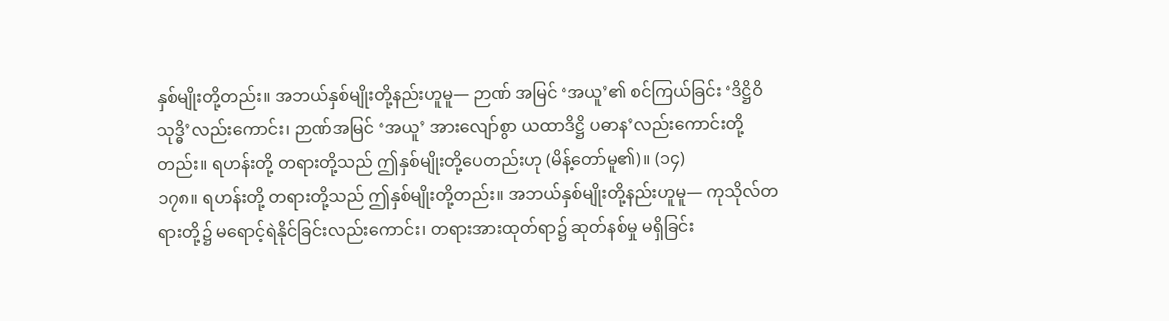နှစ်မျိုးတို့တည်း။ အဘယ်နှစ်မျိုးတို့နည်းဟူမူ— ဉာဏ် အမြင် ‘အယူ’၏ စင်ကြယ်ခြင်း ‘ဒိဋ္ဌိဝိသုဒ္ဓိ’လည်းကောင်း၊ ဉာဏ်အမြင် ‘အယူ’ အားလျော်စွာ ယထာဒိဋ္ဌိ ပဓာန’လည်းကောင်းတို့တည်း။ ရဟန်းတို့ တရားတို့သည် ဤနှစ်မျိုးတို့ပေတည်းဟု (မိန့်တော်မူ၏)။ (၁၄)
၁၇၈။ ရဟန်းတို့ တရားတို့သည် ဤနှစ်မျိုးတို့တည်း။ အဘယ်နှစ်မျိုးတို့နည်းဟူမူ— ကုသိုလ်တရားတို့၌ မရောင့်ရဲနိုင်ခြင်းလည်းကောင်း၊ တရားအားထုတ်ရာ၌ ဆုတ်နစ်မှု မရှိခြင်း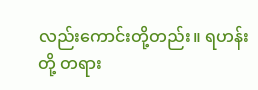လည်းကောင်းတို့တည်း။ ရဟန်းတို့ တရား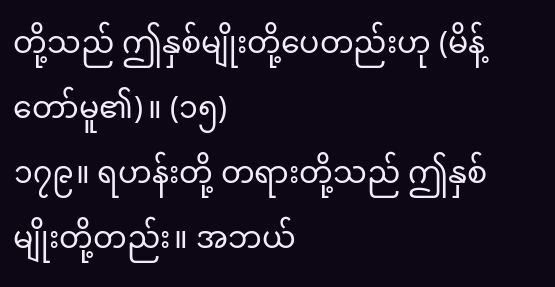တို့သည် ဤနှစ်မျိုးတို့ပေတည်းဟု (မိန့်တော်မူ၏)။ (၁၅)
၁၇၉။ ရဟန်းတို့ တရားတို့သည် ဤနှစ်မျိုးတို့တည်း။ အဘယ်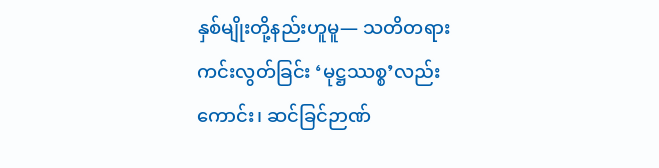နှစ်မျိုးတို့နည်းဟူမူ— သတိတရား ကင်းလွတ်ခြင်း ‘မုဋ္ဌဿစ္စ’လည်းကောင်း၊ ဆင်ခြင်ဉာဏ်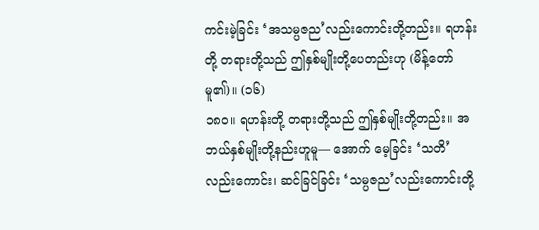ကင်းမဲ့ခြင်း ‘အသမ္ပဇည’လည်းကောင်းတို့တည်း။ ရဟန်းတို့ တရားတို့သည် ဤနှစ်မျိုးတို့ပေတည်းဟု (မိန့်တော်မူ၏)။ (၁၆)
၁၈ဝ။ ရဟန်းတို့ တရားတို့သည် ဤနှစ်မျိုးတို့တည်း။ အဘယ်နှစ်မျိုးတို့နည်းဟူမူ— အောက် မေ့ခြင်း ‘သတိ’လည်းကောင်း၊ ဆင်ခြင်ခြင်း ‘သမ္ပဇည’လည်းကောင်းတို့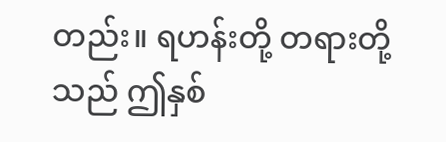တည်း။ ရဟန်းတို့ တရားတို့သည် ဤနှစ်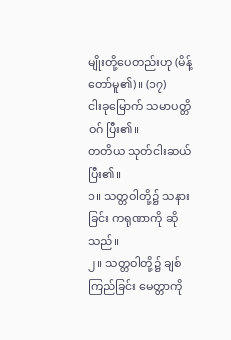မျိုးတို့ပေတည်းဟု (မိန့်တော်မူ၏)။ (၁၇)
ငါးခုမြောက် သမာပတ္တိဝဂ် ပြီး၏။
တတိယ သုတ်ငါးဆယ် ပြီး၏။
၁။ သတ္တဝါတို့၌ သနားခြင်း ကရုဏာကို ဆိုသည်။
၂။ သတ္တဝါတို့၌ ချစ်ကြည်ခြင်း မေတ္တာကို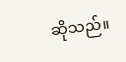ဆိုသည်။